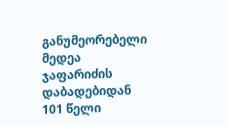განუმეორებელი მედეა ჯაფარიძის დაბადებიდან 101 წელი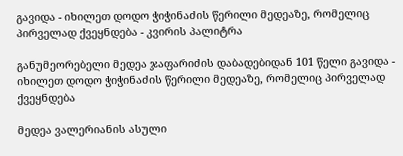გავიდა - იხილეთ დოდო ჭიჭინაძის წერილი მედეაზე, რომელიც პირველად ქვეყნდება - კვირის პალიტრა

განუმეორებელი მედეა ჯაფარიძის დაბადებიდან 101 წელი გავიდა - იხილეთ დოდო ჭიჭინაძის წერილი მედეაზე, რომელიც პირველად ქვეყნდება

მედეა ვალერიანის ასული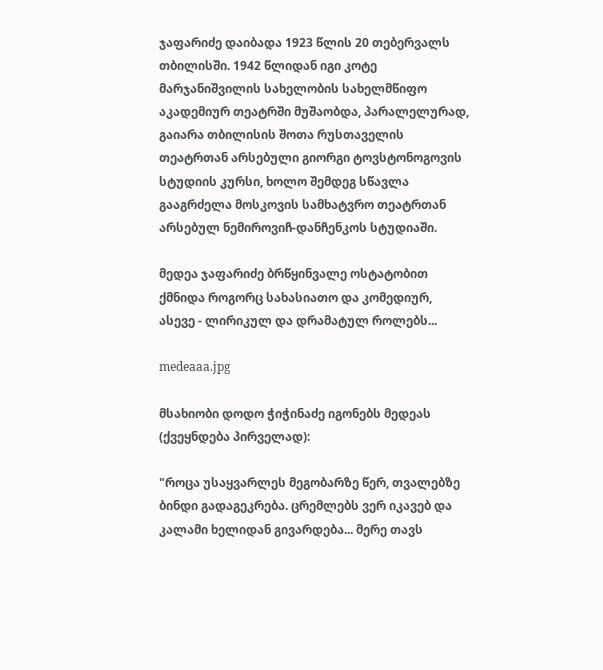ჯაფარიძე დაიბადა 1923 წლის 20 თებერვალს თბილისში. 1942 წლიდან იგი კოტე მარჯანიშვილის სახელობის სახელმწიფო აკადემიურ თეატრში მუშაობდა, პარალელურად, გაიარა თბილისის შოთა რუსთაველის თეატრთან არსებული გიორგი ტოვსტონოგოვის სტუდიის კურსი, ხოლო შემდეგ სწავლა გააგრძელა მოსკოვის სამხატვრო თეატრთან არსებულ ნემიროვიჩ-დანჩენკოს სტუდიაში.

მედეა ჯაფარიძე ბრწყინვალე ოსტატობით ქმნიდა როგორც სახასიათო და კომედიურ, ასევე - ლირიკულ და დრამატულ როლებს...

medeaaa.jpg

მსახიობი დოდო ჭიჭინაძე იგონებს მედეას (ქვეყნდება პირველად):

"როცა უსაყვარლეს მეგობარზე წერ, თვალებზე ბინდი გადაგეკრება. ცრემლებს ვერ იკავებ და კალამი ხელიდან გივარდება... მერე თავს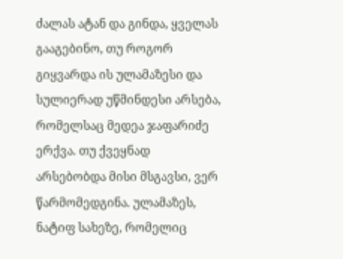ძალას ატან და გინდა, ყველას გააგებინო, თუ როგორ გიყვარდა ის ულამაზესი და სულიერად უწმინდესი არსება, რომელსაც მედეა ჯაფარიძე ერქვა. თუ ქვეყნად არსებობდა მისი მსგავსი, ვერ წარმომედგინა. ულამაზეს, ნატიფ სახეზე, რომელიც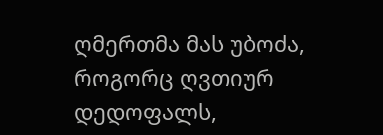ღმერთმა მას უბოძა, როგორც ღვთიურ დედოფალს,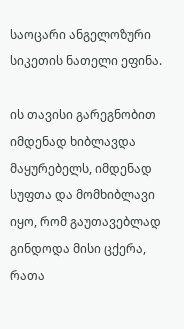საოცარი ანგელოზური სიკეთის ნათელი ეფინა.

ის თავისი გარეგნობით იმდენად ხიბლავდა მაყურებელს, იმდენად სუფთა და მომხიბლავი იყო, რომ გაუთავებლად გინდოდა მისი ცქერა, რათა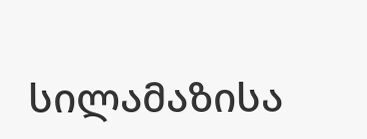სილამაზისა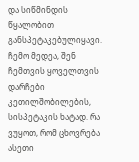და სიწმინდის წყალობით განსპეტაკებულიყავი. ჩემო მედეა, შენ ჩემთვის ყოველთვის დარჩები კეთილშობილების, სისპეტაკის ხატად. რა ვუყოთ, რომ ცხოვრება ასეთი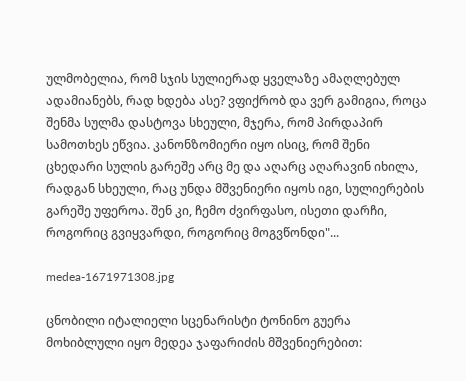ულმობელია, რომ სჯის სულიერად ყველაზე ამაღლებულ ადამიანებს, რად ხდება ასე? ვფიქრობ და ვერ გამიგია, როცა შენმა სულმა დასტოვა სხეული, მჯერა, რომ პირდაპირ სამოთხეს ეწვია. კანონზომიერი იყო ისიც, რომ შენი ცხედარი სულის გარეშე არც მე და აღარც აღარავინ იხილა, რადგან სხეული, რაც უნდა მშვენიერი იყოს იგი, სულიერების გარეშე უფეროა. შენ კი, ჩემო ძვირფასო, ისეთი დარჩი, როგორიც გვიყვარდი, როგორიც მოგვწონდი"...

medea-1671971308.jpg

ცნობილი იტალიელი სცენარისტი ტონინო გუერა მოხიბლული იყო მედეა ჯაფარიძის მშვენიერებით: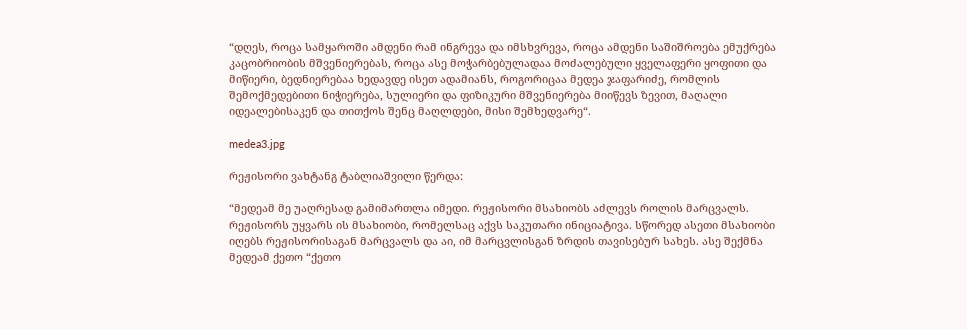“დღეს, როცა სამყაროში ამდენი რამ ინგრევა და იმსხვრევა, როცა ამდენი საშიშროება ემუქრება კაცობრიობის მშვენიერებას, როცა ასე მოჭარბებულადაა მოძალებული ყველაფერი ყოფითი და მიწიერი, ბედნიერებაა ხედავდე ისეთ ადამიანს, როგორიცაა მედეა ჯაფარიძე, რომლის შემოქმედებითი ნიჭიერება, სულიერი და ფიზიკური მშვენიერება მიიწევს ზევით, მაღალი იდეალებისაკენ და თითქოს შენც მაღლდები, მისი შემხედვარე“.

medea3.jpg

რეჟისორი ვახტანგ ტაბლიაშვილი წერდა:

“მედეამ მე უაღრესად გამიმართლა იმედი. რეჟისორი მსახიობს აძლევს როლის მარცვალს. რეჟისორს უყვარს ის მსახიობი, რომელსაც აქვს საკუთარი ინიციატივა. სწორედ ასეთი მსახიობი იღებს რეჟისორისაგან მარცვალს და აი, იმ მარცვლისგან ზრდის თავისებურ სახეს. ასე შექმნა მედეამ ქეთო “ქეთო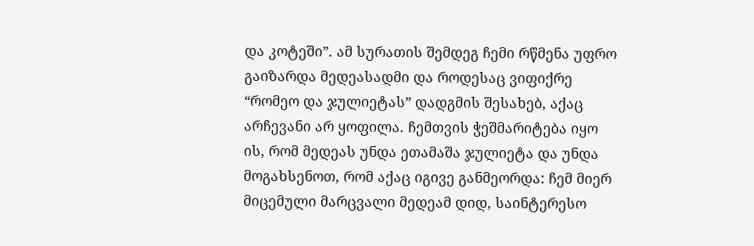და კოტეში”. ამ სურათის შემდეგ ჩემი რწმენა უფრო გაიზარდა მედეასადმი და როდესაც ვიფიქრე “რომეო და ჯულიეტას” დადგმის შესახებ, აქაც არჩევანი არ ყოფილა. ჩემთვის ჭეშმარიტება იყო ის, რომ მედეას უნდა ეთამაშა ჯულიეტა და უნდა მოგახსენოთ, რომ აქაც იგივე განმეორდა: ჩემ მიერ მიცემული მარცვალი მედეამ დიდ, საინტერესო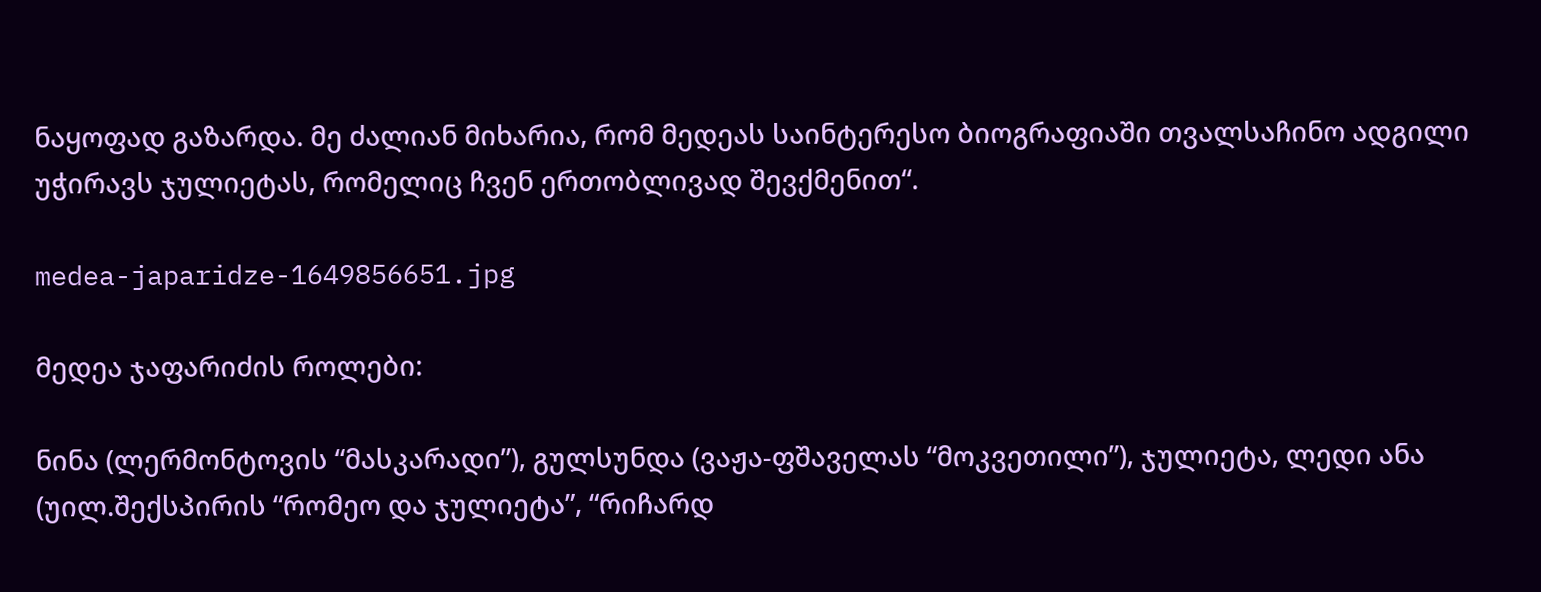ნაყოფად გაზარდა. მე ძალიან მიხარია, რომ მედეას საინტერესო ბიოგრაფიაში თვალსაჩინო ადგილი უჭირავს ჯულიეტას, რომელიც ჩვენ ერთობლივად შევქმენით“.

medea-japaridze-1649856651.jpg

მედეა ჯაფარიძის როლები:

ნინა (ლერმონტოვის “მასკარადი”), გულსუნდა (ვაჟა-ფშაველას “მოკვეთილი”), ჯულიეტა, ლედი ანა (უილ.შექსპირის “რომეო და ჯულიეტა”, “რიჩარდ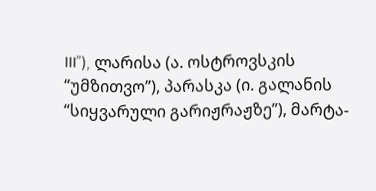III”), ლარისა (ა. ოსტროვსკის “უმზითვო”), პარასკა (ი. გალანის “სიყვარული გარიჟრაჟზე”), მარტა-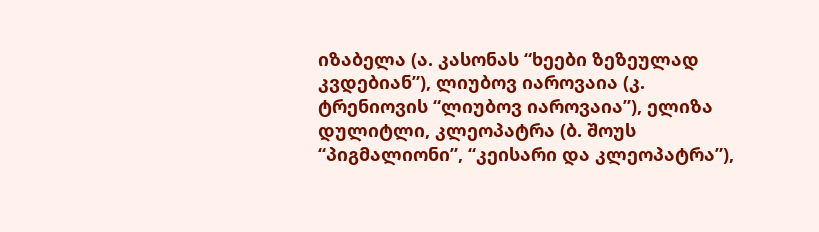იზაბელა (ა. კასონას “ხეები ზეზეულად კვდებიან”), ლიუბოვ იაროვაია (კ. ტრენიოვის “ლიუბოვ იაროვაია”), ელიზა დულიტლი, კლეოპატრა (ბ. შოუს “პიგმალიონი”, “კეისარი და კლეოპატრა”),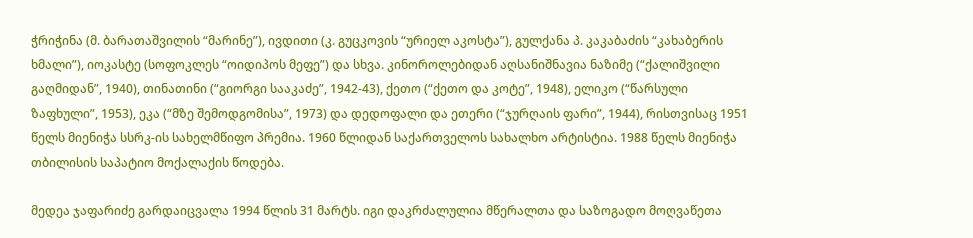ჭრიჭინა (მ. ბარათაშვილის “მარინე”), ივდითი (კ. გუცკოვის “ურიელ აკოსტა”), გულქანა პ. კაკაბაძის “კახაბერის ხმალი”), იოკასტე (სოფოკლეს “ოიდიპოს მეფე”) და სხვა. კინოროლებიდან აღსანიშნავია ნაზიმე (“ქალიშვილი გაღმიდან”, 1940), თინათინი (“გიორგი სააკაძე”, 1942-43), ქეთო (“ქეთო და კოტე”, 1948), ელიკო (“წარსული ზაფხული”, 1953), ეკა (“მზე შემოდგომისა”, 1973) და დედოფალი და ეთერი (“ჯურღაის ფარი”, 1944), რისთვისაც 1951 წელს მიენიჭა სსრკ-ის სახელმწიფო პრემია. 1960 წლიდან საქართველოს სახალხო არტისტია. 1988 წელს მიენიჭა თბილისის საპატიო მოქალაქის წოდება.

მედეა ჯაფარიძე გარდაიცვალა 1994 წლის 31 მარტს. იგი დაკრძალულია მწერალთა და საზოგადო მოღვაწეთა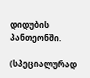დიდუბის პანთეონში.

(სპეციალურად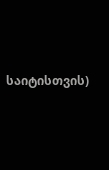საიტისთვის)